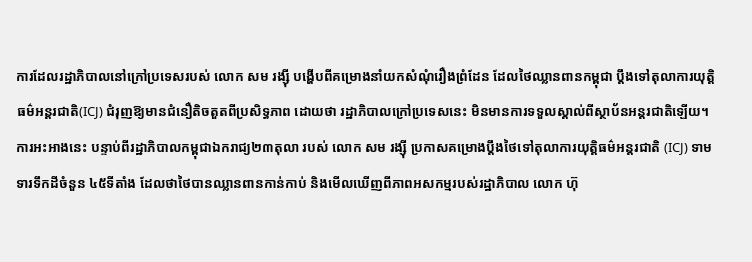ការដែលរដ្ឋាភិបាលនៅក្រៅប្រទេសរបស់ លោក សម រង្ស៊ី បង្ហើបពីគម្រោងនាំយកសំណុំរឿងព្រំដែន ដែលថៃឈ្លានពានកម្ពុជា ប្តឹងទៅតុលាការយុត្តិធម៌អន្តរជាតិ(ICJ) ជំរុញឱ្យមានជំនឿតិចតួតពីប្រសិទ្ធភាព ដោយថា រដ្ឋាភិបាលក្រៅប្រទេសនេះ មិនមានការទទួលស្គាល់ពីស្ថាប័នអន្តរជាតិឡើយ។
ការអះអាងនេះ បន្ទាប់ពីរដ្ឋាភិបាលកម្ពុជាឯករាជ្យ២៣តុលា របស់ លោក សម រង្ស៊ី ប្រកាសគម្រោងប្ដឹងថៃទៅតុលាការយុត្តិធម៌អន្តរជាតិ (ICJ) ទាមទារទឹកដីចំនួន ៤៥ទីតាំង ដែលថាថៃបានឈ្លានពានកាន់កាប់ និងមើលឃើញពីភាពអសកម្មរបស់រដ្ឋាភិបាល លោក ហ៊ុ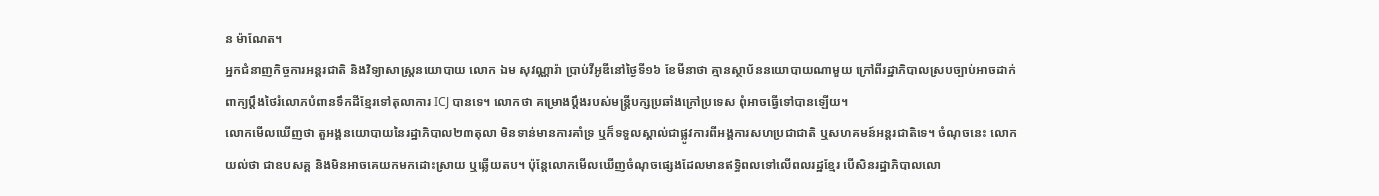ន ម៉ាណែត។
អ្នកជំនាញកិច្ចការអន្តរជាតិ និងវិទ្យាសាស្ត្រនយោបាយ លោក ឯម សុវណ្ណារ៉ា ប្រាប់វីអូឌីនៅថ្ងៃទី១៦ ខែមីនាថា គ្មានស្ថាប័ននយោបាយណាមួយ ក្រៅពីរដ្ឋាភិបាលស្របច្បាប់អាចដាក់ពាក្យប្ដឹងថៃរំលោភបំពានទឹកដីខ្មែរទៅតុលាការ ICJ បានទេ។ លោកថា គម្រោងប្ដឹងរបស់មន្ត្រីបក្សប្រឆាំងក្រៅប្រទេស ពុំអាចធ្វើទៅបានឡើយ។
លោកមើលឃើញថា តួអង្គនយោបាយនៃរដ្ឋាភិបាល២៣តុលា មិនទាន់មានការគាំទ្រ ឬក៏ទទួលស្គាល់ជាផ្លូវការពីអង្គការសហប្រជាជាតិ ឬសហគមន៍អន្តរជាតិទេ។ ចំណុចនេះ លោកយល់ថា ជាឧបសគ្គ និងមិនអាចគេយកមកដោះស្រាយ ឬឆ្លើយតប។ ប៉ុន្តែលោកមើលឃើញចំណុចផ្សេងដែលមានឥទ្ធិពលទៅលើពលរដ្ឋខ្មែរ បើសិនរដ្ឋាភិបាលលោ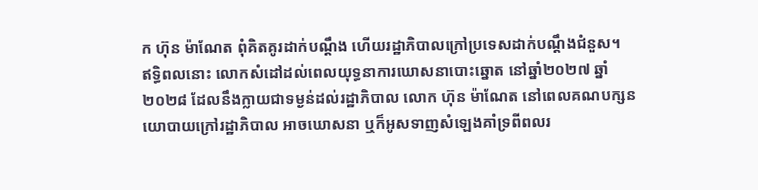ក ហ៊ុន ម៉ាណែត ពុំគិតគូរដាក់បណ្តឹង ហើយរដ្ឋាភិបាលក្រៅប្រទេសដាក់បណ្តឹងជំនួស។
ឥទ្ធិពលនោះ លោកសំដៅដល់ពេលយុទ្ធនាការឃោសនាបោះឆ្នោត នៅឆ្នាំ២០២៧ ឆ្នាំ២០២៨ ដែលនឹងក្លាយជាទម្ងន់ដល់រដ្ឋាភិបាល លោក ហ៊ុន ម៉ាណែត នៅពេលគណបក្សនយោបាយក្រៅរដ្ឋាភិបាល អាចឃោសនា ឬក៏អូសទាញសំឡេងគាំទ្រពីពលរ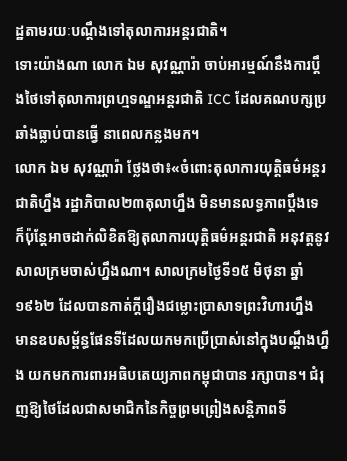ដ្ឋតាមរយៈបណ្ដឹងទៅតុលាការអន្តរជាតិ។
ទោះយ៉ាងណា លោក ឯម សុវណ្ណារ៉ា ចាប់អារម្មណ៍នឹងការប្តឹងថៃទៅតុលាការព្រហ្មទណ្ឌអន្តរជាតិ ICC ដែលគណបក្សប្រឆាំងធ្លាប់បានធ្វើ នាពេលកន្លងមក។
លោក ឯម សុវណ្ណារ៉ា ថ្លែងថា៖«ចំពោះតុលាការយុត្តិធម៌អន្តរជាតិហ្នឹង រដ្ឋាភិបាល២៣តុលាហ្នឹង មិនមានលទ្ធភាពប្តឹងទេ ក៏ប៉ុន្តែអាចដាក់លិខិតឱ្យតុលាការយុត្តិធម៌អន្តរជាតិ អនុវត្តនូវសាលក្រមចាស់ហ្នឹងណា។ សាលក្រមថ្ងៃទី១៥ មិថុនា ឆ្នាំ១៩៦២ ដែលបានកាត់ក្តីរឿងជម្លោះប្រាសាទព្រះវិហារហ្នឹង មានឧបសម្ព័ន្ធផែនទីដែលយកមកប្រើប្រាស់នៅក្នុងបណ្តឹងហ្នឹង យកមកការពារអធិបតេយ្យភាពកម្ពុជាបាន រក្សាបាន។ ជំរុញឱ្យថៃដែលជាសមាជិកនៃកិច្ចព្រមព្រៀងសន្តិភាពទី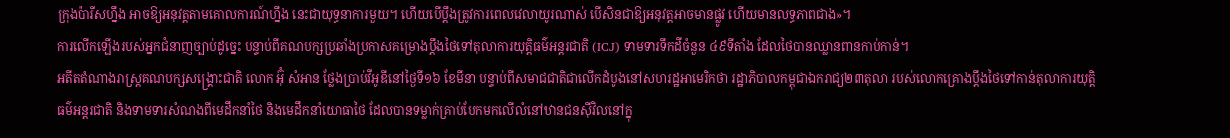ក្រុងប៉ារីសហ្នឹង អាចឱ្យអនុវត្តតាមគោលការណ៍ហ្នឹង នេះជាយុទ្ធនាការមួយ។ ហើយបើប្តឹងត្រូវការពេលវេលាយូរណាស់ បើសិនជាឱ្យអនុវត្តអាចមានផ្លូវ ហើយមានលទ្ធភាពជាង»។
ការលើកឡើងរបស់អ្នកជំនាញច្បាប់ដូច្នេះ បន្ទាប់ពីគណបក្សប្រឆាំងប្រកាសគម្រោងប្ដឹងថៃទៅតុលាការយុត្តិធម៌អន្តរជាតិ (ICJ) ទាមទារទឹកដីចំនួន ៤៩ទីតាំង ដែលថៃបានឈ្លានពានកាប់កាន់។
អតីតតំណាងរាស្ត្រគណបក្សសង្គ្រោះជាតិ លោក អ៊ុំ សំអាន ថ្លែងប្រាប់វីអូឌីនៅថ្ងៃទី១៦ ខែមីនា បន្ទាប់ពីសមាជជាតិជាលើកដំបូងនៅសហរដ្ឋអាមេរិកថា រដ្ឋាភិបាលកម្ពុជាឯករាជ្យ២៣តុលា របស់លោកគ្រោងប្តឹងថៃទៅកាន់តុលាការយុត្តិធម៌អន្តរជាតិ និងទាមទារសំណងពីមេដឹកនាំថៃ និងមេដឹកនាំយោធាថៃ ដែលបានទម្លាក់គ្រាប់បែកមកលើលំនៅឋានជនស៊ីវិលនៅក្នុ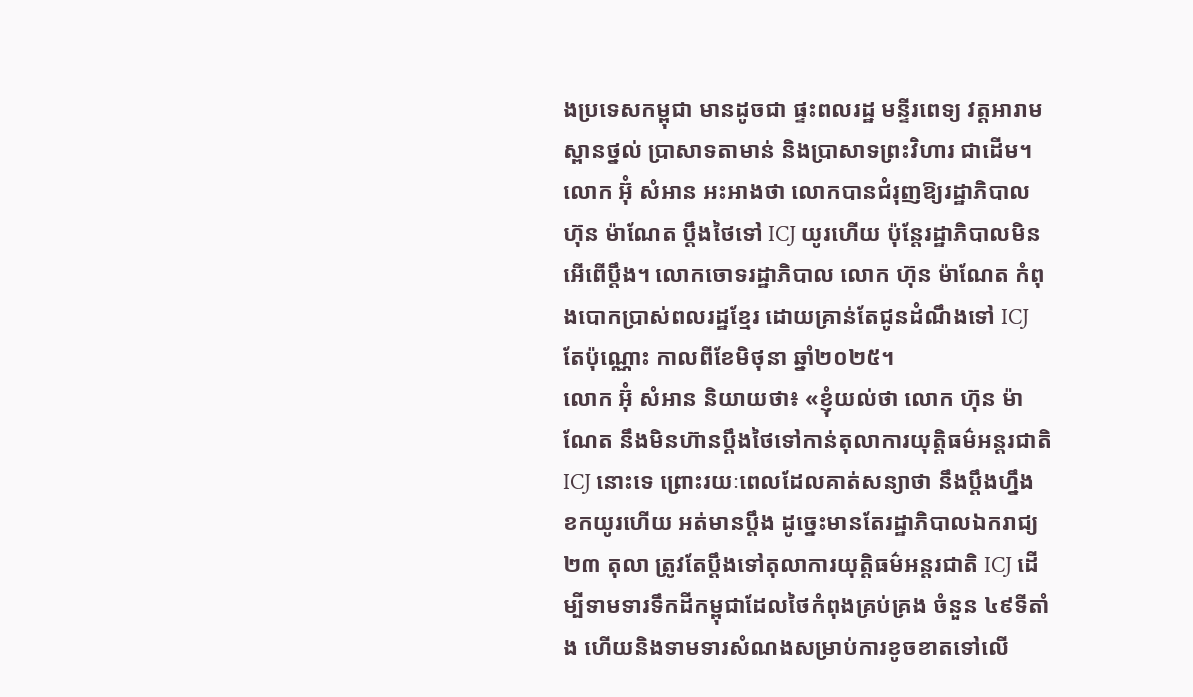ងប្រទេសកម្ពុជា មានដូចជា ផ្ទះពលរដ្ឋ មន្ទីរពេទ្យ វត្តអារាម ស្ពានថ្នល់ ប្រាសាទតាមាន់ និងប្រាសាទព្រះវិហារ ជាដើម។
លោក អ៊ុំ សំអាន អះអាងថា លោកបានជំរុញឱ្យរដ្ឋាភិបាល ហ៊ុន ម៉ាណែត ប្តឹងថៃទៅ ICJ យូរហើយ ប៉ុន្តែរដ្ឋាភិបាលមិនអើពើប្ដឹង។ លោកចោទរដ្ឋាភិបាល លោក ហ៊ុន ម៉ាណែត កំពុងបោកប្រាស់ពលរដ្ឋខ្មែរ ដោយគ្រាន់តែជូនដំណឹងទៅ ICJ តែប៉ុណ្ណោះ កាលពីខែមិថុនា ឆ្នាំ២០២៥។
លោក អ៊ុំ សំអាន និយាយថា៖ «ខ្ញុំយល់ថា លោក ហ៊ុន ម៉ាណែត នឹងមិនហ៊ានប្តឹងថៃទៅកាន់តុលាការយុត្តិធម៌អន្តរជាតិ ICJ នោះទេ ព្រោះរយៈពេលដែលគាត់សន្យាថា នឹងប្តឹងហ្នឹង ខកយូរហើយ អត់មានប្តឹង ដូច្នេះមានតែរដ្ឋាភិបាលឯករាជ្យ២៣ តុលា ត្រូវតែប្តឹងទៅតុលាការយុត្តិធម៌អន្តរជាតិ ICJ ដើម្បីទាមទារទឹកដីកម្ពុជាដែលថៃកំពុងគ្រប់គ្រង ចំនួន ៤៩ទីតាំង ហើយនិងទាមទារសំណងសម្រាប់ការខូចខាតទៅលើ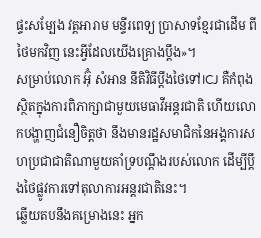ផ្ទះសម្បែង វត្តអារាម មន្ទីរពេទ្យ ប្រាសាទខ្មែរជាដើម ពីថៃមកវិញ នេះអ្វីដែលយើងគ្រោងប្តឹង»។
សម្រាប់លោក អ៊ុំ សំអាន នីតិវិធីប្ដឹងថៃទៅICJ គឺកំពុងស្ថិតក្នុងការពិភាក្សាជាមួយមេធាវីអន្តរជាតិ ហើយលោកបង្ហាញជំនឿចិត្តថា នឹងមានរដ្ឋសមាជិកនៃអង្គការសហប្រជាជាតិណាមួយគាំទ្របណ្ដឹងរបស់លោក ដើម្បីប្ដឹងថៃផ្លូវការទៅតុលាការអន្តរជាតិនេះ។
ឆ្លើយតបនឹងគម្រោងនេះ អ្នក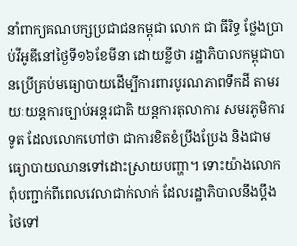នាំពាក្យគណបក្សប្រជាជនកម្ពុជា លោក ជា ធីរិទ្ធ ថ្លែងប្រាប់វីអូឌីនៅថ្ងៃទី១៦ខែមីនា ដោយខ្លីថា រដ្ឋាភិបាលកម្ពុជាបានប្រើគ្រប់មធ្យោបាយដើម្បីការពារបូរណភាពទឹកដី តាមរយៈយន្តការច្បាប់អន្តរជាតិ យន្តការតុលាការ សមរភូមិការទូត ដែលលោកហៅថា ជាការខិតខំប្រឹងប្រែង និងជាមធ្យោបាយឈានទៅដោះស្រាយបញ្ហា។ ទោះយ៉ាងលោកពុំបញ្ជាក់ពីពេលវេលាជាក់លាក់ ដែលរដ្ឋាភិបាលនឹងប្ដឹងថៃទៅ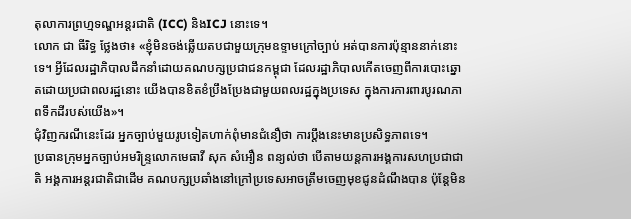តុលាការព្រហ្មទណ្ឌអន្តរជាតិ (ICC) និងICJ នោះទេ។
លោក ជា ធីរិទ្ធ ថ្លែងថា៖ «ខ្ញុំមិនចង់ឆ្លើយតបជាមួយក្រុមឧទ្ទាមក្រៅច្បាប់ អត់បានការប៉ុន្មាននាក់នោះទេ។ អ្វីដែលរដ្ឋាភិបាលដឹកនាំដោយគណបក្សប្រជាជនកម្ពុជា ដែលរដ្ឋាភិបាលកើតចេញពីការបោះឆ្នោតដោយប្រជាពលរដ្ឋនោះ យើងបានខិតខំប្រឹងប្រែងជាមួយពលរដ្ឋក្នុងប្រទេស ក្នុងការការពារបូរណភាពទឹកដីរបស់យើង»។
ជុំវិញករណីនេះដែរ អ្នកច្បាប់មួយរូបទៀតហាក់ពុំមានជំនឿថា ការប្ដឹងនេះមានប្រសិទ្ធភាពទេ។
ប្រធានក្រុមអ្នកច្បាប់អមរិន្ទ្រលោកមេធាវី សុក សំអឿន ពន្យល់ថា បើតាមយន្តការអង្គការសហប្រជាជាតិ អង្គការអន្តរជាតិជាដើម គណបក្សប្រឆាំងនៅក្រៅប្រទេសអាចត្រឹមចេញមុខជូនដំណឹងបាន ប៉ុន្តែមិន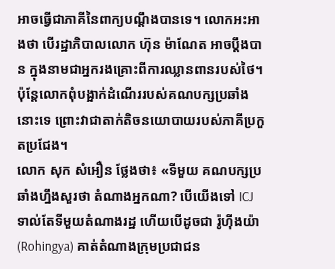អាចធ្វើជាភាគីនៃពាក្យបណ្តឹងបានទេ។ លោកអះអាងថា បើរដ្ឋាភិបាលលោក ហ៊ុន ម៉ាណែត អាចប្ដឹងបាន ក្នុងនាមជាអ្នករងគ្រោះពីការឈ្លានពានរបស់ថៃ។ ប៉ុន្តែលោកពុំបង្អាក់ដំណើររបស់គណបក្សប្រឆាំងនោះទេ ព្រោះវាជាតាក់តិចនយោបាយរបស់ភាគីប្រកួតប្រជែង។
លោក សុក សំអឿន ថ្លែងថា៖ «ទីមួយ គណបក្សប្រឆាំងហ្នឹងសួរថា តំណាងអ្នកណា? បើយើងទៅ ICJ ទាល់តែទីមួយតំណាងរដ្ឋ ហើយបើដូចជា រ៉ូហ៊ីងយ៉ា (Rohingya) គាត់តំណាងក្រុមប្រជាជន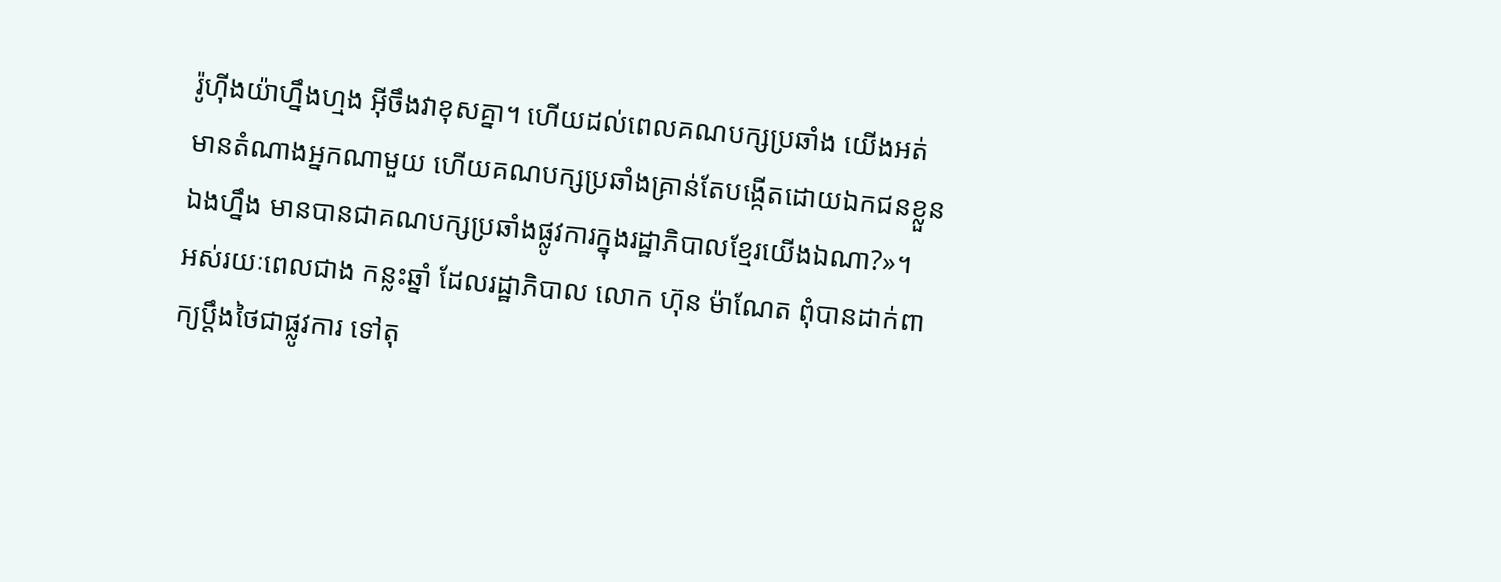រ៉ូហ៊ីងយ៉ាហ្នឹងហ្មង អ៊ីចឹងវាខុសគ្នា។ ហើយដល់ពេលគណបក្សប្រឆាំង យើងអត់មានតំណាងអ្នកណាមួយ ហើយគណបក្សប្រឆាំងគ្រាន់តែបង្កើតដោយឯកជនខ្លួនឯងហ្នឹង មានបានជាគណបក្សប្រឆាំងផ្លូវការក្នុងរដ្ឋាភិបាលខ្មែរយើងឯណា?»។
អស់រយៈពេលជាង កន្លះឆ្នាំ ដែលរដ្ឋាភិបាល លោក ហ៊ុន ម៉ាណែត ពុំបានដាក់ពាក្យប្ដឹងថៃជាផ្លូវការ ទៅតុ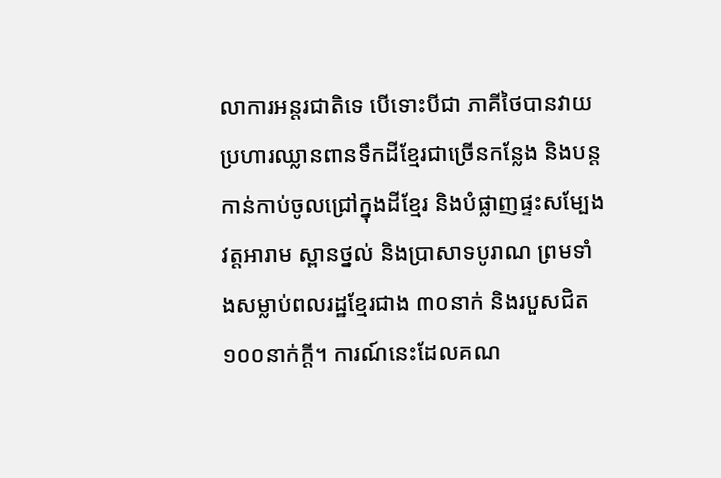លាការអន្តរជាតិទេ បើទោះបីជា ភាគីថៃបានវាយប្រហារឈ្លានពានទឹកដីខ្មែរជាច្រើនកន្លែង និងបន្តកាន់កាប់ចូលជ្រៅក្នុងដីខ្មែរ និងបំផ្លាញផ្ទះសម្បែង វត្តអារាម ស្ពានថ្នល់ និងប្រាសាទបូរាណ ព្រមទាំងសម្លាប់ពលរដ្ឋខ្មែរជាង ៣០នាក់ និងរបួសជិត ១០០នាក់ក្ដី។ ការណ៍នេះដែលគណ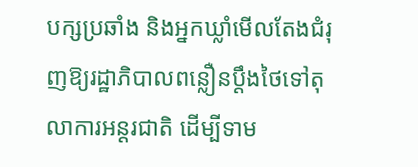បក្សប្រឆាំង និងអ្នកឃ្លាំមើលតែងជំរុញឱ្យរដ្ឋាភិបាលពន្លឿនប្ដឹងថៃទៅតុលាការអន្តរជាតិ ដើម្បីទាម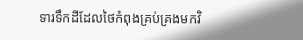ទារទឹកដីដែលថៃកំពុងគ្រប់គ្រងមកវិ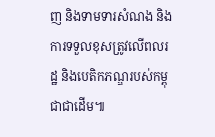ញ និងទាមទារសំណង និងការទទួលខុសត្រូវលើពលរដ្ឋ និងបេតិកភណ្ឌរបស់កម្ពុជាជាដើម៕